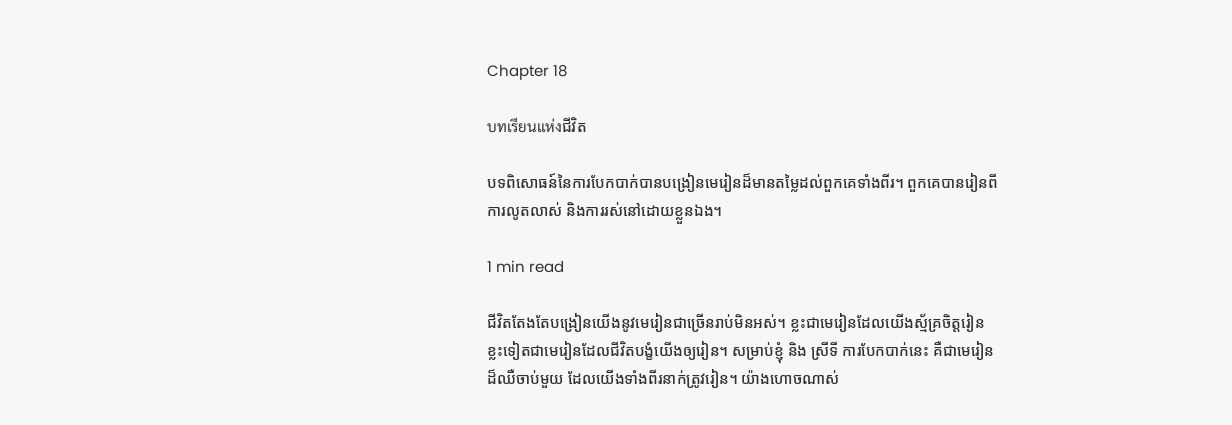Chapter 18

บทเรียนแห่งជីវិត

បទពិសោធន៍នៃការបែកបាក់បានបង្រៀនមេរៀនដ៏មានតម្លៃដល់ពួកគេទាំងពីរ។ ពួកគេបានរៀនពីការលូតលាស់ និងការរស់នៅដោយខ្លួនឯង។

1 min read

ជីវិតតែងតែបង្រៀនយើងនូវមេរៀនជាច្រើនរាប់មិនអស់។ ខ្លះជាមេរៀនដែលយើងស្ម័គ្រចិត្តរៀន ខ្លះទៀតជាមេរៀនដែលជីវិតបង្ខំយើងឲ្យរៀន។ សម្រាប់ខ្ញុំ និង ស្រីទី ការបែកបាក់នេះ គឺជាមេរៀនដ៏ឈឺចាប់មួយ ដែលយើងទាំងពីរនាក់ត្រូវរៀន។ យ៉ាងហោចណាស់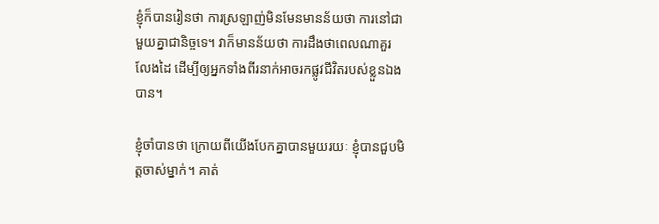ខ្ញុំក៏បានរៀនថា ការស្រឡាញ់មិនមែនមានន័យថា ការនៅជាមួយគ្នាជានិច្ចទេ។ វាក៏មានន័យថា ការដឹងថាពេលណាគួរលែងដៃ ដើម្បីឲ្យអ្នកទាំងពីរនាក់អាចរកផ្លូវជីវិតរបស់ខ្លួនឯងបាន។

ខ្ញុំចាំបានថា ក្រោយពីយើងបែកគ្នាបានមួយរយៈ ខ្ញុំបានជួបមិត្តចាស់ម្នាក់។ គាត់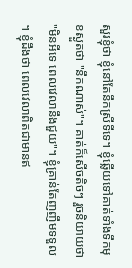សួរខ្ញុំថា ខ្ញុំនៅតែនឹកស្រីទីទេ។ ខ្ញុំឆ្លើយទៅគាត់ទាំងទឹកមុខស្ងួតថា "នឹកណាស់"។ គាត់ក៏សើចតិចៗ រួចនិយាយថា "មិនអីទេ ពេលវេលានឹងជួយ"។ ខ្ញុំគ្រាន់តែញញឹមទទួល។ ខ្ញុំដឹងថា ពេលវេលាពិតជាមានឥ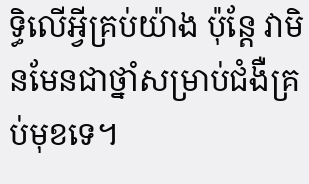ទ្ធិលើអ្វីគ្រប់យ៉ាង ប៉ុន្តែ វាមិនមែនជាថ្នាំសម្រាប់ជំងឺគ្រប់មុខទេ។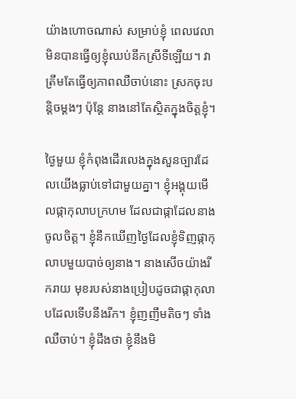យ៉ាងហោចណាស់ សម្រាប់ខ្ញុំ ពេលវេលាមិនបានធ្វើឲ្យខ្ញុំឈប់នឹកស្រីទីឡើយ។ វាត្រឹមតែធ្វើឲ្យភាពឈឺចាប់នោះ ស្រកចុះបន្តិចម្ដងៗ ប៉ុន្តែ នាងនៅតែស្ថិតក្នុងចិត្តខ្ញុំ។

ថ្ងៃមួយ ខ្ញុំកំពុងដើរលេងក្នុងសួនច្បារដែលយើងធ្លាប់ទៅជាមួយគ្នា។ ខ្ញុំអង្គុយមើលផ្កាកុលាបក្រហម ដែលជាផ្កាដែលនាងចូលចិត្ត។ ខ្ញុំនឹកឃើញថ្ងៃដែលខ្ញុំទិញផ្កាកុលាបមួយបាច់ឲ្យនាង។ នាងសើចយ៉ាងរីករាយ មុខរបស់នាងប្រៀបដូចជាផ្កាកុលាបដែលទើបនឹងរីក។ ខ្ញុំញញឹមតិចៗ ទាំងឈឺចាប់។ ខ្ញុំដឹងថា ខ្ញុំនឹងមិ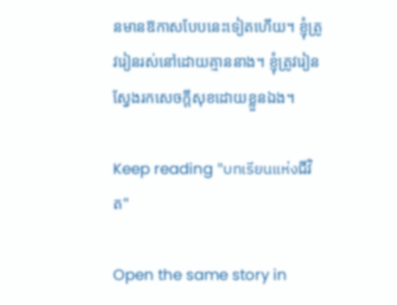នមានឱកាសបែបនេះទៀតហើយ។ ខ្ញុំត្រូវរៀនរស់នៅដោយគ្មាននាង។ ខ្ញុំត្រូវរៀនស្វែងរកសេចក្តីសុខដោយខ្លួនឯង។

Keep reading "บทเรียนแห่งជីវិត"

Open the same story in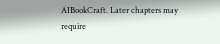AIBookCraft. Later chapters may require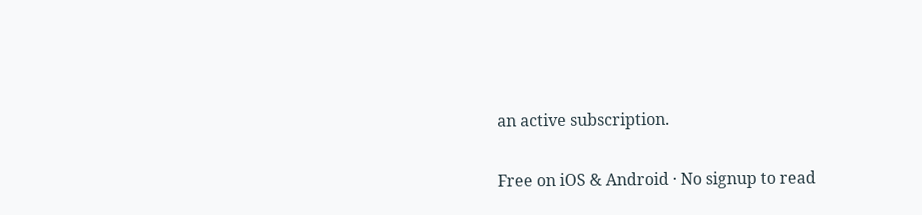an active subscription.

Free on iOS & Android · No signup to read